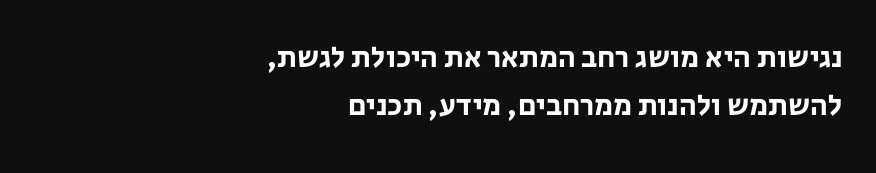נגישות היא מושג רחב המתאר את היכולת לגשת, להשתמש ולהנות ממרחבים, מידע, תכנים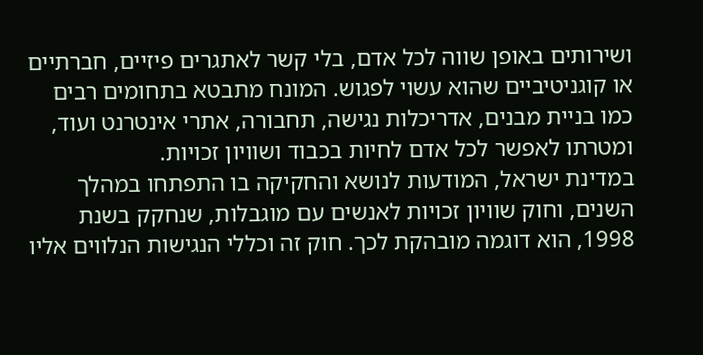ושירותים באופן שווה לכל אדם, בלי קשר לאתגרים פיזיים, חברתיים או קוגניטיביים שהוא עשוי לפגוש. המונח מתבטא בתחומים רבים כמו בניית מבנים, אדריכלות נגישה, תחבורה, אתרי אינטרנט ועוד, ומטרתו לאפשר לכל אדם לחיות בכבוד ושוויון זכויות.
במדינת ישראל, המודעות לנושא והחקיקה בו התפתחו במהלך השנים, וחוק שוויון זכויות לאנשים עם מוגבלות, שנחקק בשנת 1998, הוא דוגמה מובהקת לכך. חוק זה וכללי הנגישות הנלווים אליו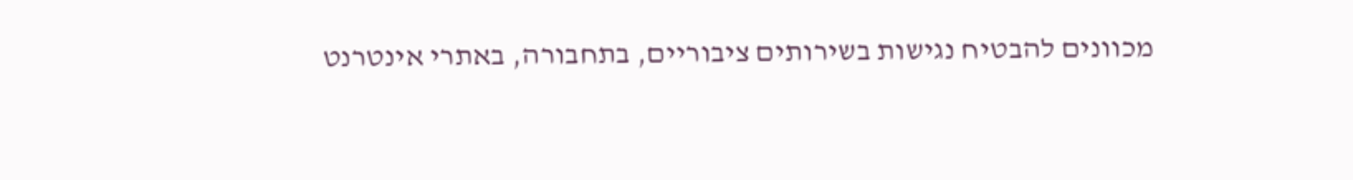מכוונים להבטיח נגישות בשירותים ציבוריים, בתחבורה, באתרי אינטרנט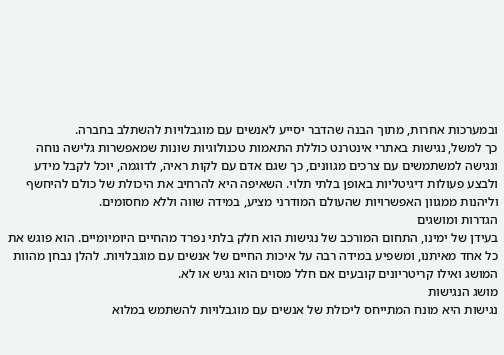ובמערכות אחרות, מתוך הבנה שהדבר יסייע לאנשים עם מוגבלויות להשתלב בחברה.
כך למשל, נגישות באתרי אינטרנט כוללת התאמות טכנולוגיות שונות שמאפשרות גלישה נוחה ונגישה למשתמשים עם צרכים מגוונים, כך שגם אדם עם לקות ראיה, לדוגמה, יוכל לקבל מידע ולבצע פעולות דיגיטליות באופן בלתי תלוי. השאיפה היא להרחיב את היכולת של כולם להיחשף וליהנות ממגוון האפשרויות שהעולם המודרני מציע, במידה שווה וללא מחסומים.
הגדרות ומושגים
בעידן של ימינו, התחום המורכב של נגישות הוא חלק בלתי נפרד מהחיים היומיומיים. הוא פוגש את כל אחד מאיתנו, ומשפיע במידה רבה על איכות החיים של אנשים עם מוגבלויות. להלן נבחן מהוות המושג ואילו קריטריונים קובעים אם חלל מסוים הוא נגיש או לא.
מושג הנגישות
נגישות היא מונח המתייחס ליכולת של אנשים עם מוגבלויות להשתמש במלוא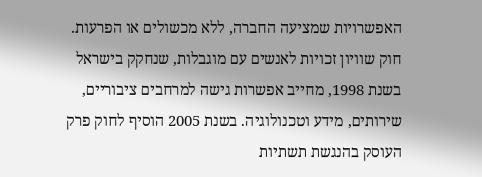האפשרויות שמציעה החברה, ללא מכשולים או הפרעות. חוק שוויון זכויות לאנשים עם מוגבלות, שנחקק בישראל בשנת 1998, מחייב אפשרות גישה למרחבים ציבוריים, שירותים, מידע וטכנולוגיה. בשנת 2005 הוסיף לחוק פרק העוסק בהנגשת תשתיות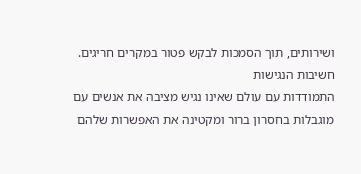ושירותים, תוך הסמכות לבקש פטור במקרים חריגים.
חשיבות הנגישות
התמודדות עם עולם שאינו נגיש מציבה את אנשים עם מוגבלות בחסרון ברור ומקטינה את האפשרות שלהם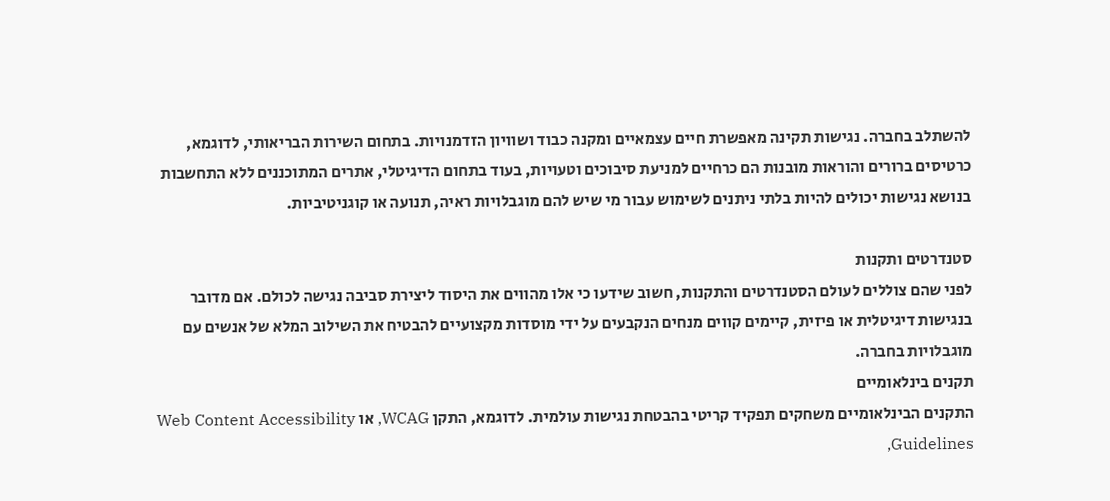להשתלב בחברה. נגישות תקינה מאפשרת חיים עצמאיים ומקנה כבוד ושוויון הזדמנויות. בתחום השירות הבריאותי, לדוגמא, כרטיסים ברורים והוראות מובנות הם כרחיים למניעת סיבוכים וטעויות, בעוד בתחום הדיגיטלי, אתרים המתוכננים ללא התחשבות בנושא נגישות יכולים להיות בלתי ניתנים לשימוש עבור מי שיש להם מוגבלויות ראיה, תנועה או קוגניטיביות.

סטנדרטים ותקנות
לפני שהם צוללים לעולם הסטנדרטים והתקנות, חשוב שידעו כי אלו מהווים את היסוד ליצירת סביבה נגישה לכולם. אם מדובר בנגישות דיגיטלית או פיזית, קיימים קווים מנחים הנקבעים על ידי מוסדות מקצועיים להבטיח את השילוב המלא של אנשים עם מוגבלויות בחברה.
תקנים בינלאומיים
התקנים הבינלאומיים משחקים תפקיד קריטי בהבטחת נגישות עולמית. לדוגמא, התקן WCAG, או Web Content Accessibility Guidelines,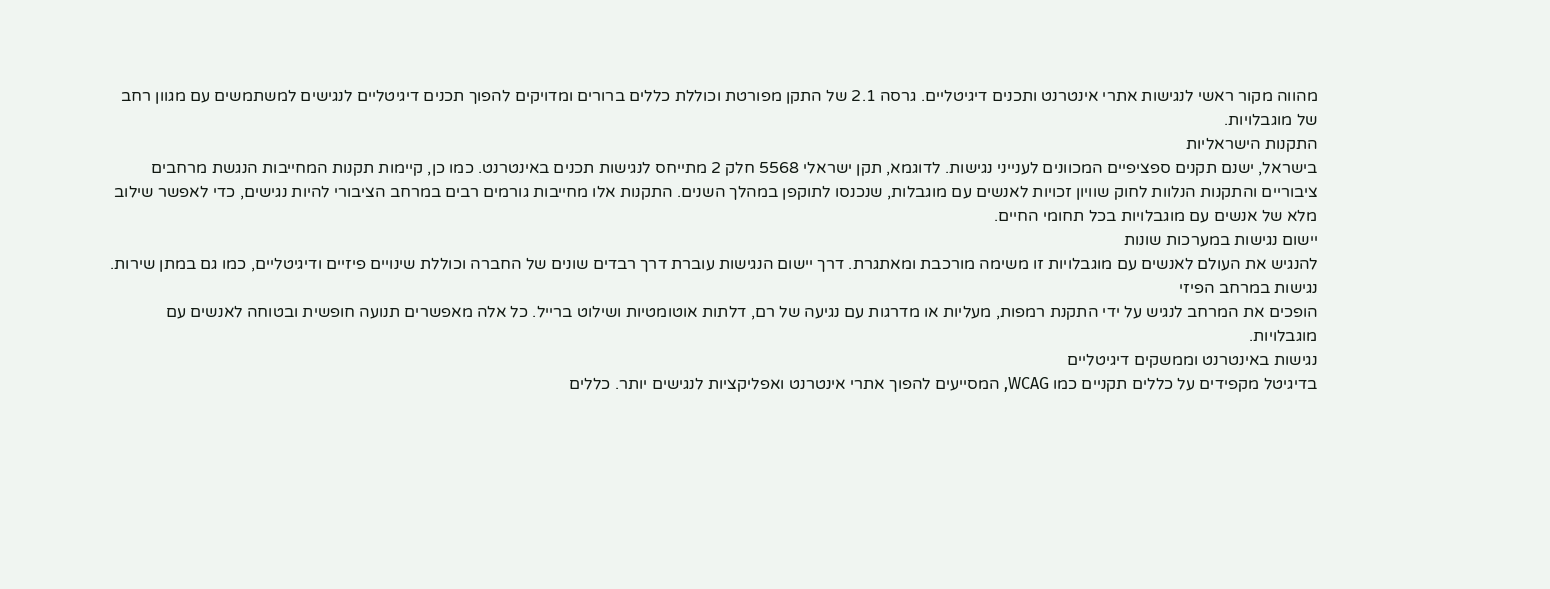מהווה מקור ראשי לנגישות אתרי אינטרנט ותכנים דיגיטליים. גרסה 2.1 של התקן מפורטת וכוללת כללים ברורים ומדויקים להפוך תכנים דיגיטליים לנגישים למשתמשים עם מגוון רחב של מוגבלויות.
התקנות הישראליות
בישראל, ישנם תקנים ספציפיים המכוונים לענייני נגישות. לדוגמא, תקן ישראלי 5568 חלק 2 מתייחס לנגישות תכנים באינטרנט. כמו כן, קיימות תקנות המחייבות הנגשת מרחבים ציבוריים והתקנות הנלוות לחוק שוויון זכויות לאנשים עם מוגבלות, שנכנסו לתוקפן במהלך השנים. התקנות אלו מחייבות גורמים רבים במרחב הציבורי להיות נגישים, כדי לאפשר שילוב מלא של אנשים עם מוגבלויות בכל תחומי החיים.
יישום נגישות במערכות שונות
להנגיש את העולם לאנשים עם מוגבלויות זו משימה מורכבת ומאתגרת. דרך יישום הנגישות עוברת דרך רבדים שונים של החברה וכוללת שינויים פיזיים ודיגיטליים, כמו גם במתן שירות.
נגישות במרחב הפיזי
הופכים את המרחב לנגיש על ידי התקנת רמפות, מעליות או מדרגות עם נגיעה של רם, דלתות אוטומטיות ושילוט ברייל. כל אלה מאפשרים תנועה חופשית ובטוחה לאנשים עם מוגבלויות.
נגישות באינטרנט וממשקים דיגיטליים
בדיגיטל מקפידים על כללים תקניים כמו WCAG, המסייעים להפוך אתרי אינטרנט ואפליקציות לנגישים יותר. כללים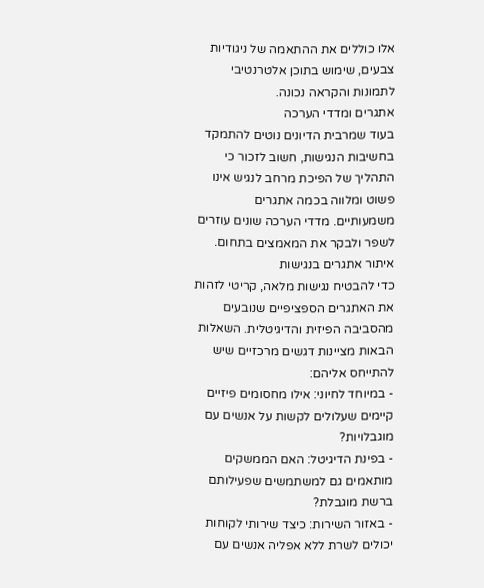אלו כוללים את ההתאמה של ניגודיות צבעים, שימוש בתוכן אלטרנטיבי לתמונות והקראה נכונה.
אתגרים ומדדי הערכה
בעוד שמרבית הדיונים נוטים להתמקד בחשיבות הנגישות, חשוב לזכור כי התהליך של הפיכת מרחב לנגיש אינו פשוט ומלווה בכמה אתגרים משמעותיים. מדדי הערכה שונים עוזרים לשפר ולבקר את המאמצים בתחום.
איתור אתגרים בנגישות
כדי להבטיח נגישות מלאה, קריטי לזהות את האתגרים הספציפיים שנובעים מהסביבה הפיזית והדיגיטלית. השאלות הבאות מציינות דגשים מרכזיים שיש להתייחס אליהם:
- במיוחד לחיוני: אילו מחסומים פיזיים קיימים שעלולים לקשות על אנשים עם מוגבלויות?
- בפינת הדיגיטל: האם הממשקים מותאמים גם למשתמשים שפעילותם ברשת מוגבלת?
- באזור השירות: כיצד שירותי לקוחות יכולים לשרת ללא אפליה אנשים עם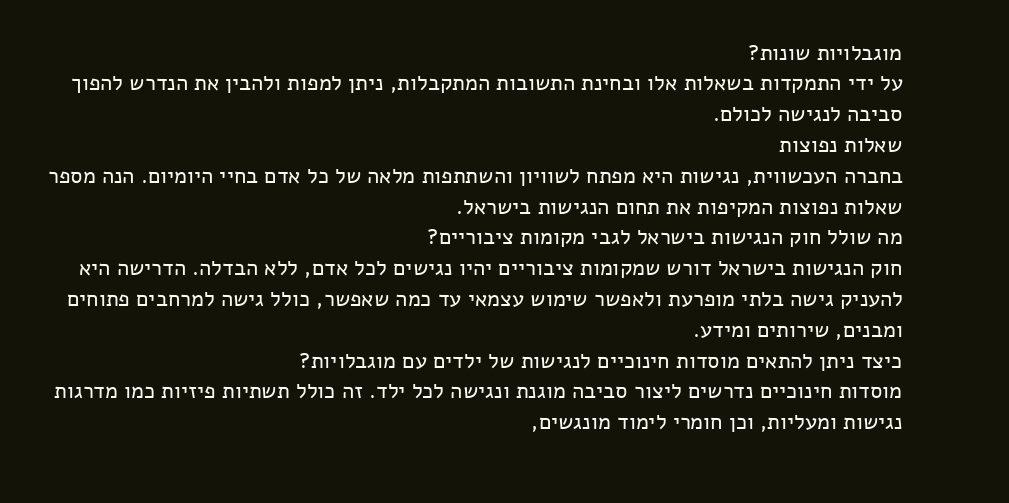מוגבלויות שונות?
על ידי התמקדות בשאלות אלו ובחינת התשובות המתקבלות, ניתן למפות ולהבין את הנדרש להפוך סביבה לנגישה לכולם.
שאלות נפוצות
בחברה העכשווית, נגישות היא מפתח לשוויון והשתתפות מלאה של כל אדם בחיי היומיום. הנה מספר שאלות נפוצות המקיפות את תחום הנגישות בישראל.
מה שולל חוק הנגישות בישראל לגבי מקומות ציבוריים?
חוק הנגישות בישראל דורש שמקומות ציבוריים יהיו נגישים לכל אדם, ללא הבדלה. הדרישה היא להעניק גישה בלתי מופרעת ולאפשר שימוש עצמאי עד כמה שאפשר, כולל גישה למרחבים פתוחים ומבנים, שירותים ומידע.
כיצד ניתן להתאים מוסדות חינוכיים לנגישות של ילדים עם מוגבלויות?
מוסדות חינוכיים נדרשים ליצור סביבה מוגנת ונגישה לכל ילד. זה כולל תשתיות פיזיות כמו מדרגות נגישות ומעליות, וכן חומרי לימוד מונגשים,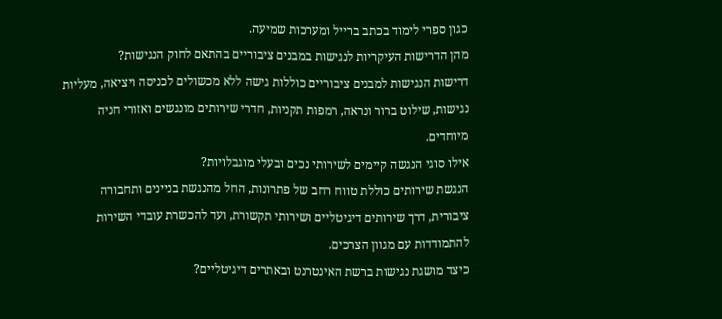כגון ספרי לימוד בכתב ברייל ומערכות שמיעה.
מהן הדרישות העיקריות לנגישות במבנים ציבוריים בהתאם לחוק הנגישות?
דרישות הנגישות למבנים ציבוריים כוללות גישה ללא מכשולים לכניסה ויציאה, מעליות נגישות, שילוט ברור ונראה, רמפות תקניות, חדרי שירותים מונגשים ואזורי חניה מיוחדים.
אילו סוגי הנגשה קיימים לשירותי נכים ובעלי מוגבלויות?
הנגשת שירותים כוללת טווח רחב של פתרונות, החל מהנגשת בניינים ותחבורה ציבורית, דרך שירותים דיגיטליים ושירותי תקשורת, ועד להכשרת עובדי השירות להתמודדות עם מגוון הצרכים.
כיצד מושגת נגישות ברשת האינטרנט ובאתרים דיגיטליים?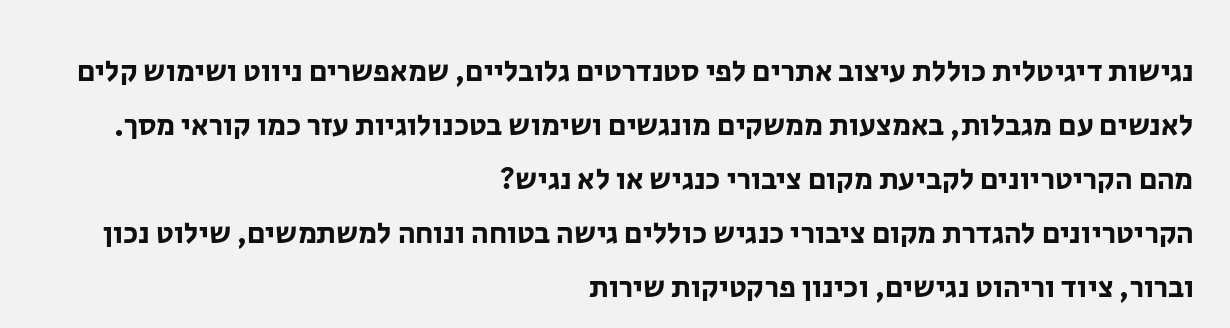נגישות דיגיטלית כוללת עיצוב אתרים לפי סטנדרטים גלובליים, שמאפשרים ניווט ושימוש קלים לאנשים עם מגבלות, באמצעות ממשקים מונגשים ושימוש בטכנולוגיות עזר כמו קוראי מסך.
מהם הקריטריונים לקביעת מקום ציבורי כנגיש או לא נגיש?
הקריטריונים להגדרת מקום ציבורי כנגיש כוללים גישה בטוחה ונוחה למשתמשים, שילוט נכון וברור, ציוד וריהוט נגישים, וכינון פרקטיקות שירות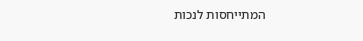המתייחסות לנכות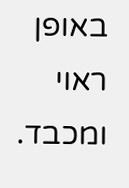באופן ראוי ומכבד.